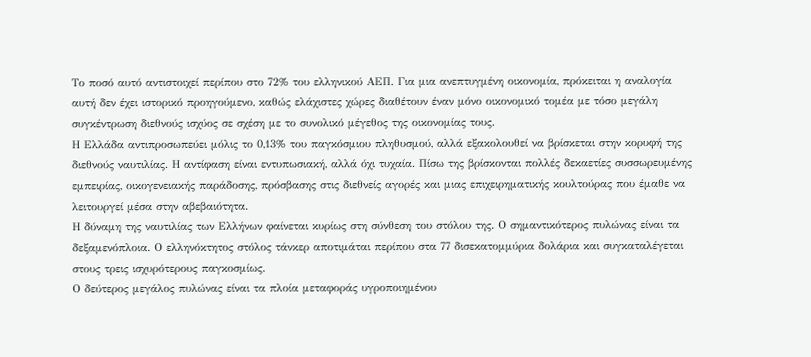Το ποσό αυτό αντιστοιχεί περίπου στο 72% του ελληνικού ΑΕΠ. Για μια ανεπτυγμένη οικονομία, πρόκειται η αναλογία αυτή δεν έχει ιστορικό προηγούμενο, καθώς ελάχιστες χώρες διαθέτουν έναν μόνο οικονομικό τομέα με τόσο μεγάλη συγκέντρωση διεθνούς ισχύος σε σχέση με το συνολικό μέγεθος της οικονομίας τους.
Η Ελλάδα αντιπροσωπεύει μόλις το 0,13% του παγκόσμιου πληθυσμού, αλλά εξακολουθεί να βρίσκεται στην κορυφή της διεθνούς ναυτιλίας. Η αντίφαση είναι εντυπωσιακή, αλλά όχι τυχαία. Πίσω της βρίσκονται πολλές δεκαετίες συσσωρευμένης εμπειρίας, οικογενειακής παράδοσης, πρόσβασης στις διεθνείς αγορές και μιας επιχειρηματικής κουλτούρας που έμαθε να λειτουργεί μέσα στην αβεβαιότητα.
Η δύναμη της ναυτιλίας των Ελλήνων φαίνεται κυρίως στη σύνθεση του στόλου της. Ο σημαντικότερος πυλώνας είναι τα δεξαμενόπλοια. Ο ελληνόκτητος στόλος τάνκερ αποτιμάται περίπου στα 77 δισεκατομμύρια δολάρια και συγκαταλέγεται στους τρεις ισχυρότερους παγκοσμίως.
Ο δεύτερος μεγάλος πυλώνας είναι τα πλοία μεταφοράς υγροποιημένου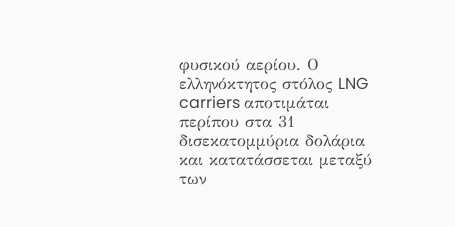φυσικού αερίου. Ο ελληνόκτητος στόλος LNG carriers αποτιμάται περίπου στα 31 δισεκατομμύρια δολάρια και κατατάσσεται μεταξύ των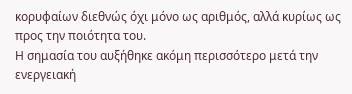κορυφαίων διεθνώς όχι μόνο ως αριθμός, αλλά κυρίως ως προς την ποιότητα του.
Η σημασία του αυξήθηκε ακόμη περισσότερο μετά την ενεργειακή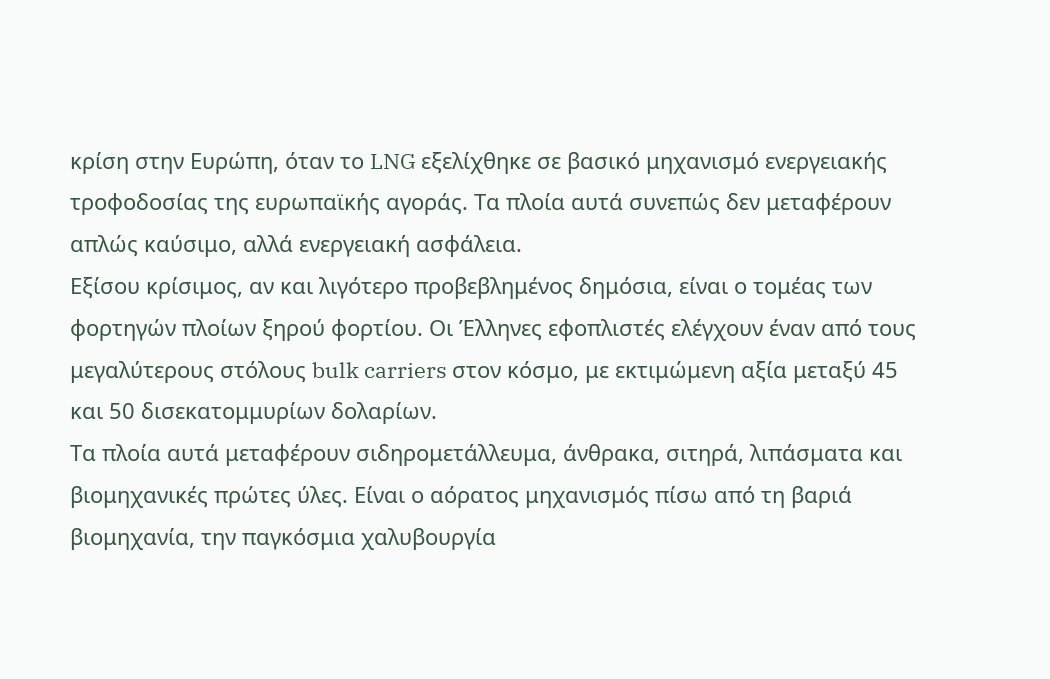κρίση στην Ευρώπη, όταν το LNG εξελίχθηκε σε βασικό μηχανισμό ενεργειακής τροφοδοσίας της ευρωπαϊκής αγοράς. Τα πλοία αυτά συνεπώς δεν μεταφέρουν απλώς καύσιμο, αλλά ενεργειακή ασφάλεια.
Εξίσου κρίσιμος, αν και λιγότερο προβεβλημένος δημόσια, είναι ο τομέας των φορτηγών πλοίων ξηρού φορτίου. Οι Έλληνες εφοπλιστές ελέγχουν έναν από τους μεγαλύτερους στόλους bulk carriers στον κόσμο, με εκτιμώμενη αξία μεταξύ 45 και 50 δισεκατομμυρίων δολαρίων.
Τα πλοία αυτά μεταφέρουν σιδηρομετάλλευμα, άνθρακα, σιτηρά, λιπάσματα και βιομηχανικές πρώτες ύλες. Είναι ο αόρατος μηχανισμός πίσω από τη βαριά βιομηχανία, την παγκόσμια χαλυβουργία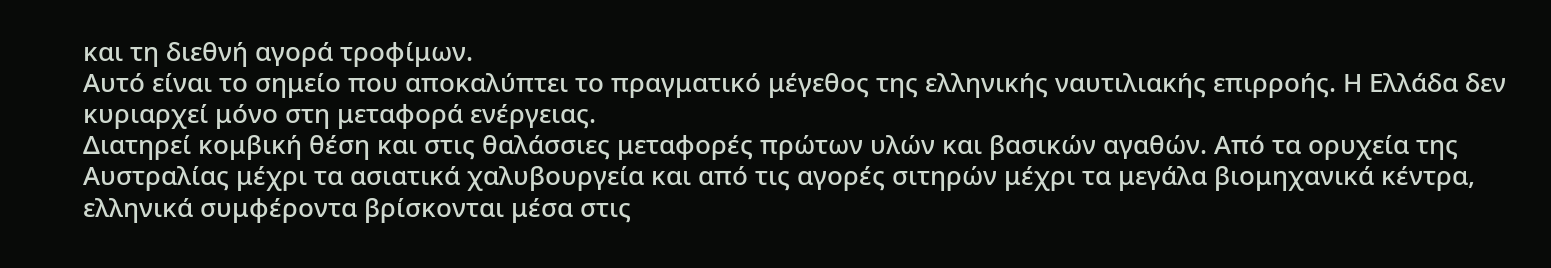και τη διεθνή αγορά τροφίμων.
Αυτό είναι το σημείο που αποκαλύπτει το πραγματικό μέγεθος της ελληνικής ναυτιλιακής επιρροής. Η Ελλάδα δεν κυριαρχεί μόνο στη μεταφορά ενέργειας.
Διατηρεί κομβική θέση και στις θαλάσσιες μεταφορές πρώτων υλών και βασικών αγαθών. Από τα ορυχεία της Αυστραλίας μέχρι τα ασιατικά χαλυβουργεία και από τις αγορές σιτηρών μέχρι τα μεγάλα βιομηχανικά κέντρα, ελληνικά συμφέροντα βρίσκονται μέσα στις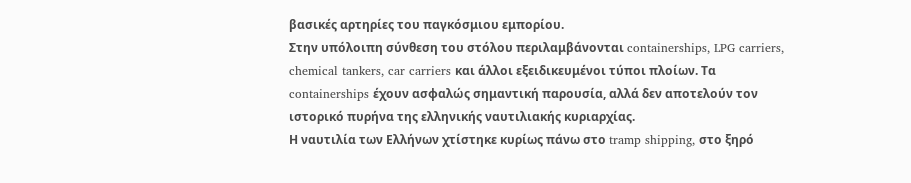βασικές αρτηρίες του παγκόσμιου εμπορίου.
Στην υπόλοιπη σύνθεση του στόλου περιλαμβάνονται containerships, LPG carriers, chemical tankers, car carriers και άλλοι εξειδικευμένοι τύποι πλοίων. Τα containerships έχουν ασφαλώς σημαντική παρουσία, αλλά δεν αποτελούν τον ιστορικό πυρήνα της ελληνικής ναυτιλιακής κυριαρχίας.
Η ναυτιλία των Ελλήνων χτίστηκε κυρίως πάνω στο tramp shipping, στο ξηρό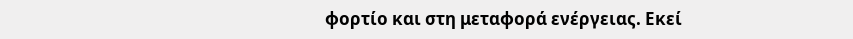φορτίο και στη μεταφορά ενέργειας. Εκεί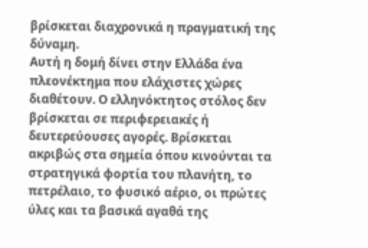βρίσκεται διαχρονικά η πραγματική της δύναμη.
Αυτή η δομή δίνει στην Ελλάδα ένα πλεονέκτημα που ελάχιστες χώρες διαθέτουν. Ο ελληνόκτητος στόλος δεν βρίσκεται σε περιφερειακές ή δευτερεύουσες αγορές. Βρίσκεται ακριβώς στα σημεία όπου κινούνται τα στρατηγικά φορτία του πλανήτη, το πετρέλαιο, το φυσικό αέριο, οι πρώτες ύλες και τα βασικά αγαθά της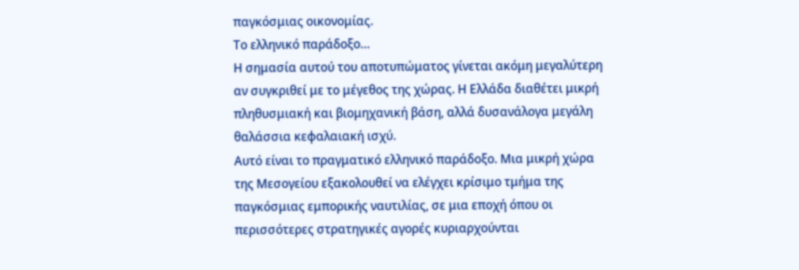παγκόσμιας οικονομίας.
Το ελληνικό παράδοξο…
Η σημασία αυτού του αποτυπώματος γίνεται ακόμη μεγαλύτερη αν συγκριθεί με το μέγεθος της χώρας. Η Ελλάδα διαθέτει μικρή πληθυσμιακή και βιομηχανική βάση, αλλά δυσανάλογα μεγάλη θαλάσσια κεφαλαιακή ισχύ.
Αυτό είναι το πραγματικό ελληνικό παράδοξο. Μια μικρή χώρα της Μεσογείου εξακολουθεί να ελέγχει κρίσιμο τμήμα της παγκόσμιας εμπορικής ναυτιλίας, σε μια εποχή όπου οι περισσότερες στρατηγικές αγορές κυριαρχούνται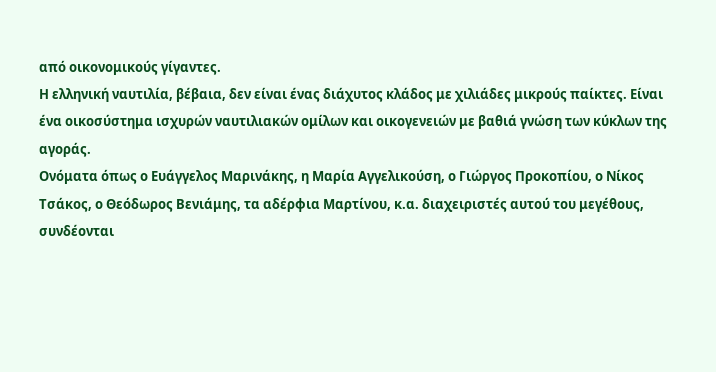από οικονομικούς γίγαντες.
Η ελληνική ναυτιλία, βέβαια, δεν είναι ένας διάχυτος κλάδος με χιλιάδες μικρούς παίκτες. Είναι ένα οικοσύστημα ισχυρών ναυτιλιακών ομίλων και οικογενειών με βαθιά γνώση των κύκλων της αγοράς.
Ονόματα όπως ο Ευάγγελος Μαρινάκης, η Μαρία Αγγελικούση, ο Γιώργος Προκοπίου, ο Νίκος Τσάκος, ο Θεόδωρος Βενιάμης, τα αδέρφια Μαρτίνου, κ.α. διαχειριστές αυτού του μεγέθους, συνδέονται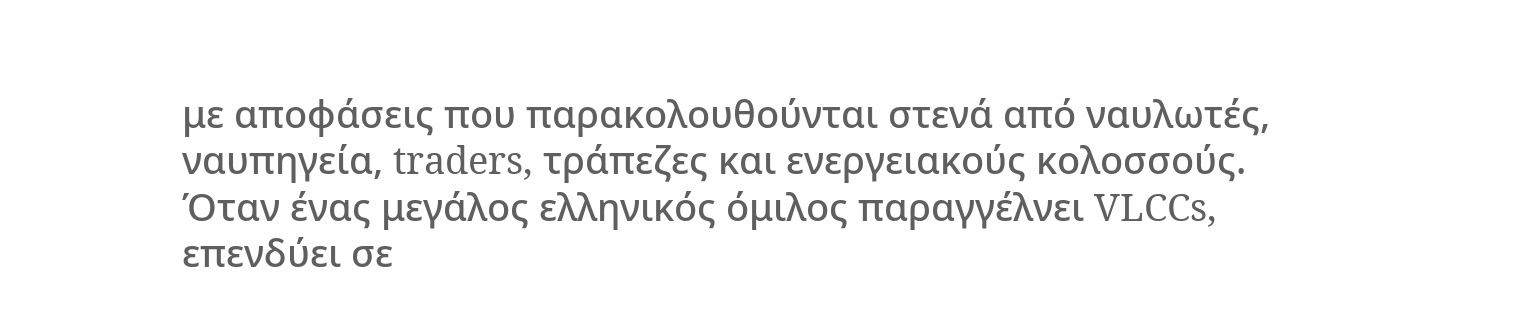με αποφάσεις που παρακολουθούνται στενά από ναυλωτές, ναυπηγεία, traders, τράπεζες και ενεργειακούς κολοσσούς.
Όταν ένας μεγάλος ελληνικός όμιλος παραγγέλνει VLCCs, επενδύει σε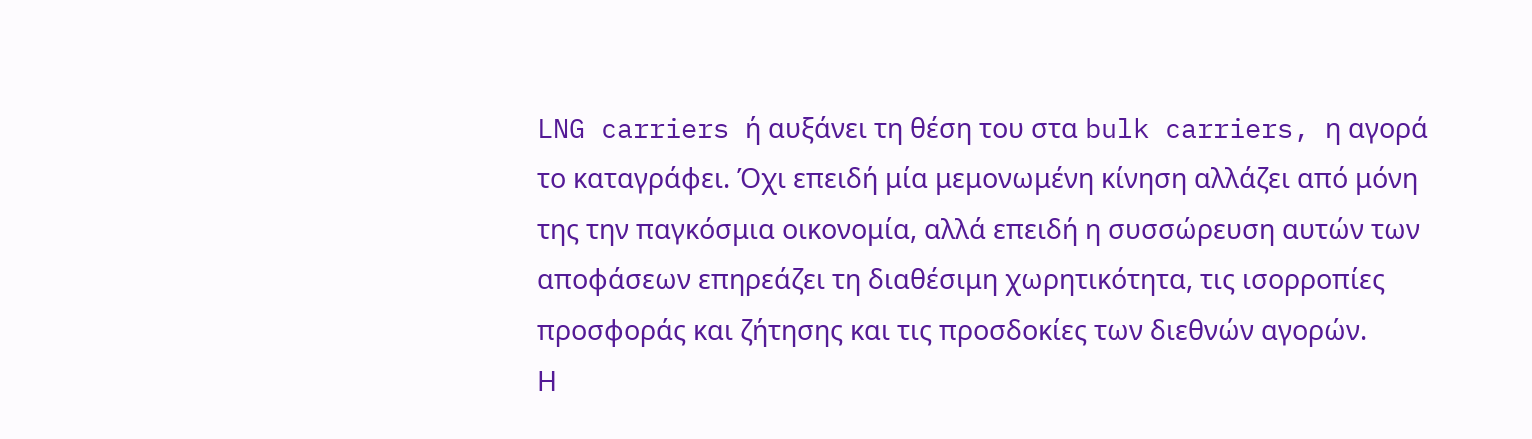LNG carriers ή αυξάνει τη θέση του στα bulk carriers, η αγορά το καταγράφει. Όχι επειδή μία μεμονωμένη κίνηση αλλάζει από μόνη της την παγκόσμια οικονομία, αλλά επειδή η συσσώρευση αυτών των αποφάσεων επηρεάζει τη διαθέσιμη χωρητικότητα, τις ισορροπίες προσφοράς και ζήτησης και τις προσδοκίες των διεθνών αγορών.
Η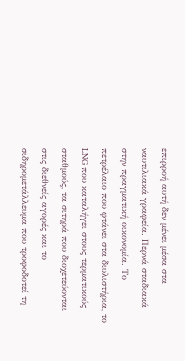επιρροή αυτή δεν μένει μέσα στα ναυτιλιακά γραφεία. Περνά σταδιακά στην πραγματική οικονομία. Το πετρέλαιο που φτάνει στα διυλιστήρια, το LNG που καταλήγει στους τερματικούς σταθμούς, τα σιτηρά που διοχετεύονται στις διεθνείς αγορές και το σιδηρομετάλλευμα που τροφοδοτεί τη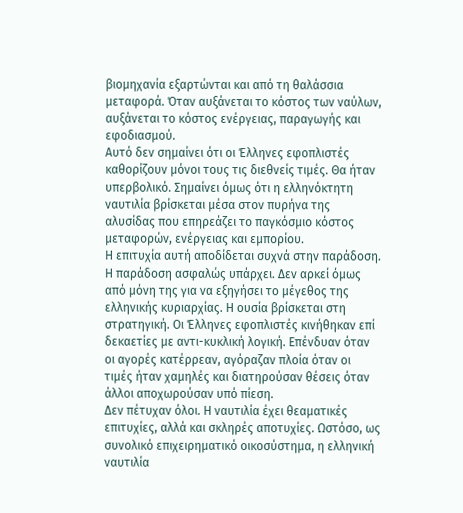βιομηχανία εξαρτώνται και από τη θαλάσσια μεταφορά. Όταν αυξάνεται το κόστος των ναύλων, αυξάνεται το κόστος ενέργειας, παραγωγής και εφοδιασμού.
Αυτό δεν σημαίνει ότι οι Έλληνες εφοπλιστές καθορίζουν μόνοι τους τις διεθνείς τιμές. Θα ήταν υπερβολικό. Σημαίνει όμως ότι η ελληνόκτητη ναυτιλία βρίσκεται μέσα στον πυρήνα της αλυσίδας που επηρεάζει το παγκόσμιο κόστος μεταφορών, ενέργειας και εμπορίου.
Η επιτυχία αυτή αποδίδεται συχνά στην παράδοση. Η παράδοση ασφαλώς υπάρχει. Δεν αρκεί όμως από μόνη της για να εξηγήσει το μέγεθος της ελληνικής κυριαρχίας. Η ουσία βρίσκεται στη στρατηγική. Οι Έλληνες εφοπλιστές κινήθηκαν επί δεκαετίες με αντι-κυκλική λογική. Επένδυαν όταν οι αγορές κατέρρεαν, αγόραζαν πλοία όταν οι τιμές ήταν χαμηλές και διατηρούσαν θέσεις όταν άλλοι αποχωρούσαν υπό πίεση.
Δεν πέτυχαν όλοι. Η ναυτιλία έχει θεαματικές επιτυχίες, αλλά και σκληρές αποτυχίες. Ωστόσο, ως συνολικό επιχειρηματικό οικοσύστημα, η ελληνική ναυτιλία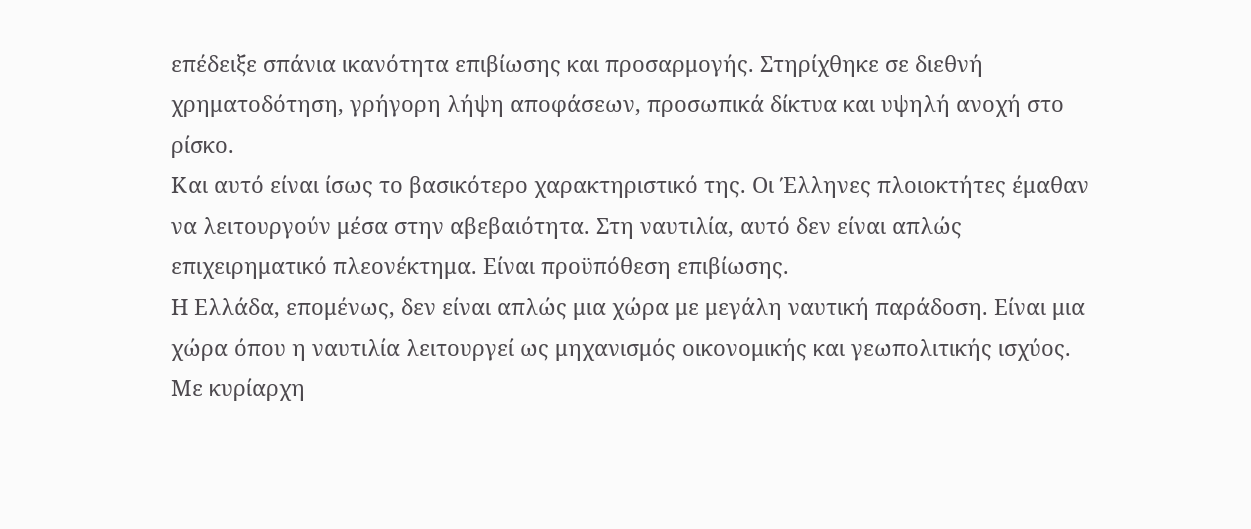επέδειξε σπάνια ικανότητα επιβίωσης και προσαρμογής. Στηρίχθηκε σε διεθνή χρηματοδότηση, γρήγορη λήψη αποφάσεων, προσωπικά δίκτυα και υψηλή ανοχή στο ρίσκο.
Και αυτό είναι ίσως το βασικότερο χαρακτηριστικό της. Οι Έλληνες πλοιοκτήτες έμαθαν να λειτουργούν μέσα στην αβεβαιότητα. Στη ναυτιλία, αυτό δεν είναι απλώς επιχειρηματικό πλεονέκτημα. Είναι προϋπόθεση επιβίωσης.
Η Ελλάδα, επομένως, δεν είναι απλώς μια χώρα με μεγάλη ναυτική παράδοση. Είναι μια χώρα όπου η ναυτιλία λειτουργεί ως μηχανισμός οικονομικής και γεωπολιτικής ισχύος. Με κυρίαρχη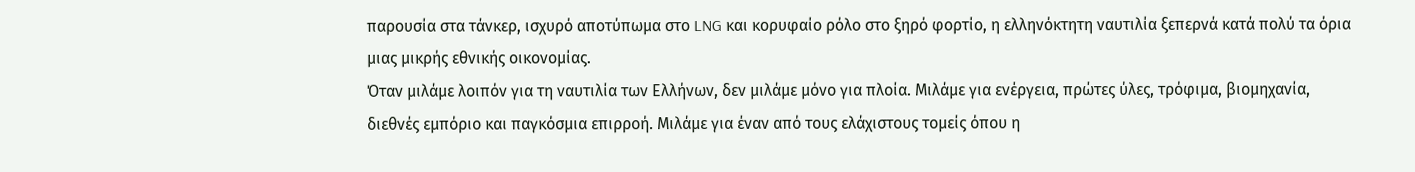παρουσία στα τάνκερ, ισχυρό αποτύπωμα στο LNG και κορυφαίο ρόλο στο ξηρό φορτίο, η ελληνόκτητη ναυτιλία ξεπερνά κατά πολύ τα όρια μιας μικρής εθνικής οικονομίας.
Όταν μιλάμε λοιπόν για τη ναυτιλία των Ελλήνων, δεν μιλάμε μόνο για πλοία. Μιλάμε για ενέργεια, πρώτες ύλες, τρόφιμα, βιομηχανία, διεθνές εμπόριο και παγκόσμια επιρροή. Μιλάμε για έναν από τους ελάχιστους τομείς όπου η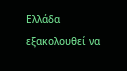Ελλάδα εξακολουθεί να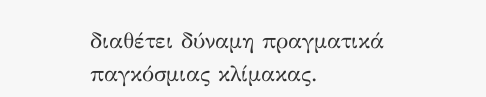διαθέτει δύναμη πραγματικά παγκόσμιας κλίμακας.